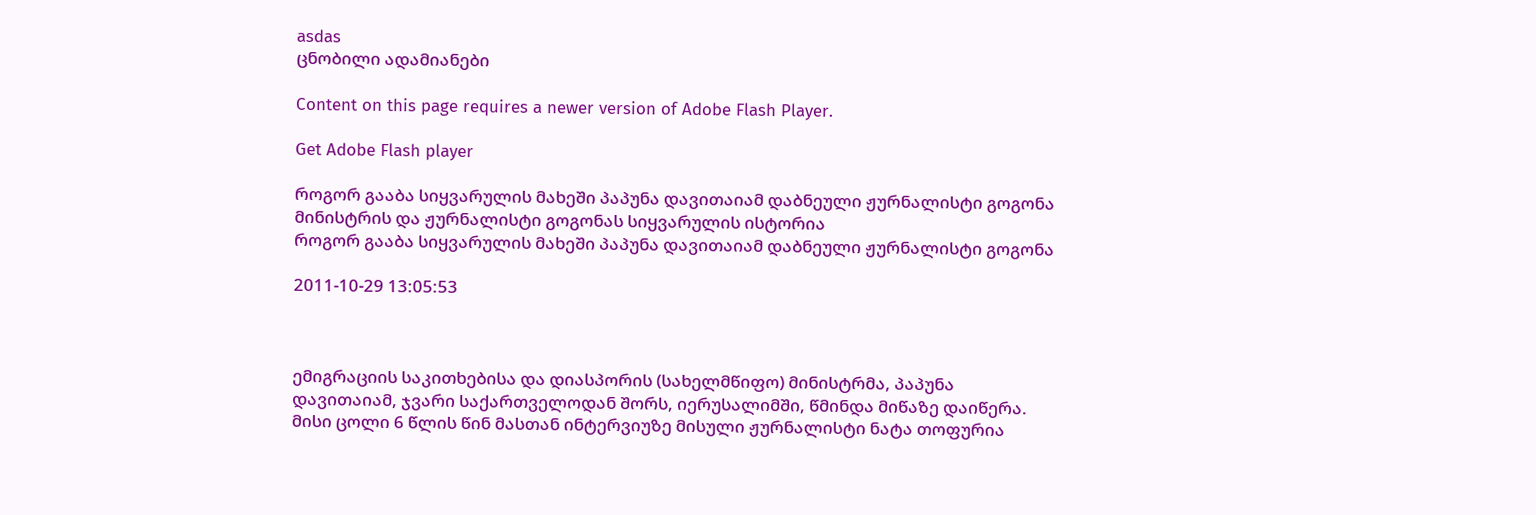asdas
ცნობილი ადამიანები

Content on this page requires a newer version of Adobe Flash Player.

Get Adobe Flash player

როგორ გააბა სიყვარულის მახეში პაპუნა დავითაიამ დაბნეული ჟურნალისტი გოგონა
მინისტრის და ჟურნალისტი გოგონას სიყვარულის ისტორია
როგორ გააბა სიყვარულის მახეში პაპუნა დავითაიამ დაბნეული ჟურნალისტი გოგონა

2011-10-29 13:05:53



ემიგრაციის საკითხებისა და დიასპორის (სახელმწიფო) მინისტრმა, პაპუნა დავითაიამ, ჯვარი საქართველოდან შორს, იერუსალიმში, წმინდა მიწაზე დაიწერა. მისი ცოლი 6 წლის წინ მასთან ინტერვიუზე მისული ჟურნალისტი ნატა თოფურია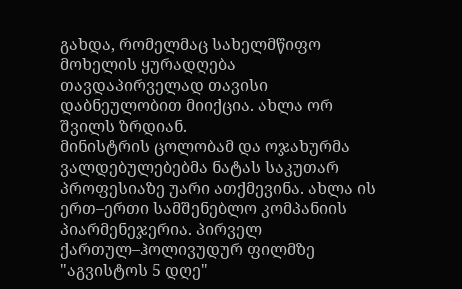გახდა, რომელმაც სახელმწიფო მოხელის ყურადღება თავდაპირველად თავისი დაბნეულობით მიიქცია. ახლა ორ შვილს ზრდიან.
მინისტრის ცოლობამ და ოჯახურმა ვალდებულებებმა ნატას საკუთარ პროფესიაზე უარი ათქმევინა. ახლა ის ერთ–ერთი სამშენებლო კომპანიის პიარმენეჯერია. პირველ ქართულ–ჰოლივუდურ ფილმზე "აგვისტოს 5 დღე"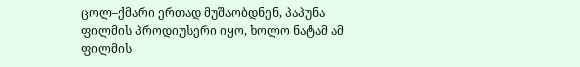ცოლ–ქმარი ერთად მუშაობდნენ, პაპუნა ფილმის პროდიუსერი იყო, ხოლო ნატამ ამ ფილმის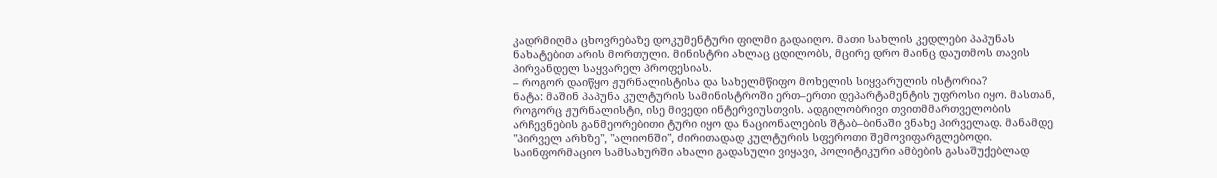კადრმიღმა ცხოვრებაზე დოკუმენტური ფილმი გადაიღო. მათი სახლის კედლები პაპუნას ნახატებით არის მორთული. მინისტრი ახლაც ცდილობს, მცირე დრო მაინც დაუთმოს თავის პირვანდელ საყვარელ პროფესიას.
– როგორ დაიწყო ჟურნალისტისა და სახელმწიფო მოხელის სიყვარულის ისტორია?
ნატა: მაშინ პაპუნა კულტურის სამინისტროში ერთ–ერთი დეპარტამენტის უფროსი იყო. მასთან, როგორც ჟურნალისტი, ისე მივედი ინტერვიუსთვის. ადგილობრივი თვითმმართველობის არჩევნების განმეორებითი ტური იყო და ნაციონალების შტაბ–ბინაში ვნახე პირველად. მანამდე "პირველ არხზე", "ალიონში", ძირითადად კულტურის სფეროთი შემოვიფარგლებოდი. საინფორმაციო სამსახურში ახალი გადასული ვიყავი, პოლიტიკური ამბების გასაშუქებლად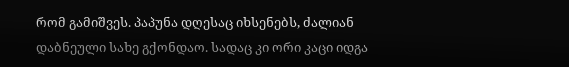რომ გამიშვეს. პაპუნა დღესაც იხსენებს, ძალიან დაბნეული სახე გქონდაო. სადაც კი ორი კაცი იდგა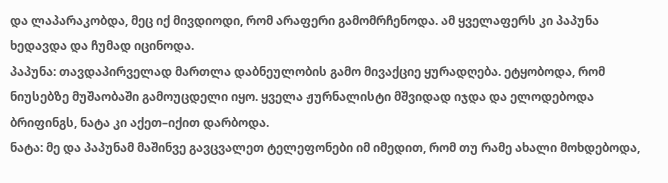და ლაპარაკობდა, მეც იქ მივდიოდი, რომ არაფერი გამომრჩენოდა. ამ ყველაფერს კი პაპუნა ხედავდა და ჩუმად იცინოდა.
პაპუნა: თავდაპირველად მართლა დაბნეულობის გამო მივაქციე ყურადღება. ეტყობოდა, რომ ნიუსებზე მუშაობაში გამოუცდელი იყო. ყველა ჟურნალისტი მშვიდად იჯდა და ელოდებოდა ბრიფინგს, ნატა კი აქეთ–იქით დარბოდა.
ნატა: მე და პაპუნამ მაშინვე გავცვალეთ ტელეფონები იმ იმედით, რომ თუ რამე ახალი მოხდებოდა,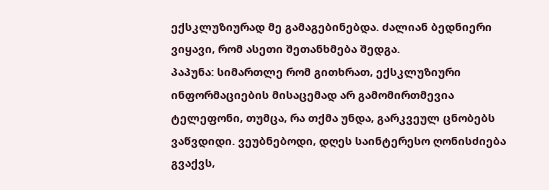ექსკლუზიურად მე გამაგებინებდა. ძალიან ბედნიერი ვიყავი, რომ ასეთი შეთანხმება შედგა.
პაპუნა: სიმართლე რომ გითხრათ, ექსკლუზიური ინფორმაციების მისაცემად არ გამომირთმევია ტელეფონი, თუმცა, რა თქმა უნდა, გარკვეულ ცნობებს ვაწვდიდი. ვეუბნებოდი, დღეს საინტერესო ღონისძიება გვაქვს,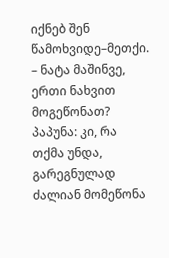იქნებ შენ წამოხვიდე–მეთქი.
– ნატა მაშინვე, ერთი ნახვით მოგეწონათ?
პაპუნა: კი, რა თქმა უნდა, გარეგნულად ძალიან მომეწონა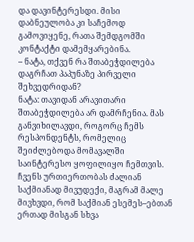და დავინტერესდი. მისი დაბნეულობა კი საჩემოდ გამოვიყენე, რათა შემდგომში კონტაქტი დამემყარებინა.
– ნატა, თქვენ რა შთაბეჭდილება დაგრჩათ პაპუნაზე პირველი შეხვედრიდან?
ნატა: თავიდან არავითარი შთაბეჭდილება არ დამრჩენია. მას განვიხილავდი, როგორც ჩემს რესპონდენტს, რომელიც შეიძლებოდა მომავალში საინტერესო ყოფილიყო ჩემთვის. ჩვენს ურთიერთობას ძალიან საქმიანად მივუდექი, მაგრამ მალე მივხვდი, რომ საქმიან ესემეს–ებთან ერთად მისგან სხვა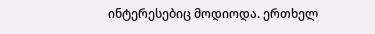ინტერესებიც მოდიოდა. ერთხელ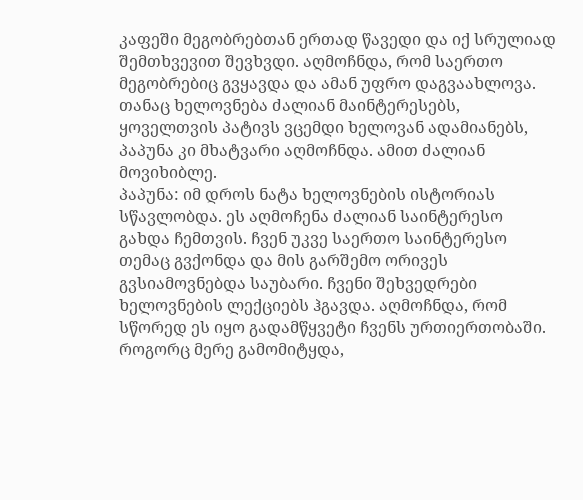კაფეში მეგობრებთან ერთად წავედი და იქ სრულიად შემთხვევით შევხვდი. აღმოჩნდა, რომ საერთო მეგობრებიც გვყავდა და ამან უფრო დაგვაახლოვა. თანაც ხელოვნება ძალიან მაინტერესებს, ყოველთვის პატივს ვცემდი ხელოვან ადამიანებს, პაპუნა კი მხატვარი აღმოჩნდა. ამით ძალიან მოვიხიბლე.
პაპუნა: იმ დროს ნატა ხელოვნების ისტორიას სწავლობდა. ეს აღმოჩენა ძალიან საინტერესო გახდა ჩემთვის. ჩვენ უკვე საერთო საინტერესო თემაც გვქონდა და მის გარშემო ორივეს გვსიამოვნებდა საუბარი. ჩვენი შეხვედრები ხელოვნების ლექციებს ჰგავდა. აღმოჩნდა, რომ სწორედ ეს იყო გადამწყვეტი ჩვენს ურთიერთობაში. როგორც მერე გამომიტყდა,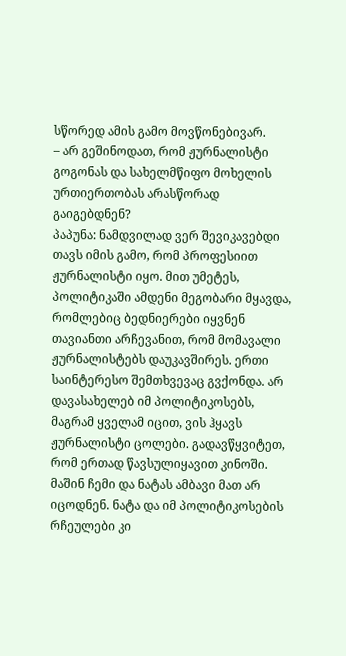სწორედ ამის გამო მოვწონებივარ.
– არ გეშინოდათ, რომ ჟურნალისტი გოგონას და სახელმწიფო მოხელის ურთიერთობას არასწორად გაიგებდნენ?
პაპუნა: ნამდვილად ვერ შევიკავებდი თავს იმის გამო, რომ პროფესიით ჟურნალისტი იყო. მით უმეტეს, პოლიტიკაში ამდენი მეგობარი მყავდა, რომლებიც ბედნიერები იყვნენ თავიანთი არჩევანით, რომ მომავალი ჟურნალისტებს დაუკავშირეს. ერთი საინტერესო შემთხვევაც გვქონდა. არ დავასახელებ იმ პოლიტიკოსებს, მაგრამ ყველამ იცით, ვის ჰყავს ჟურნალისტი ცოლები. გადავწყვიტეთ, რომ ერთად წავსულიყავით კინოში. მაშინ ჩემი და ნატას ამბავი მათ არ იცოდნენ. ნატა და იმ პოლიტიკოსების რჩეულები კი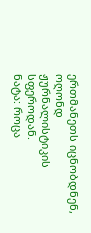ერთმანეთს იცნობდნენ, ოღონდ ჟურნალისტიკის სფეროდან.
ნატა: როცა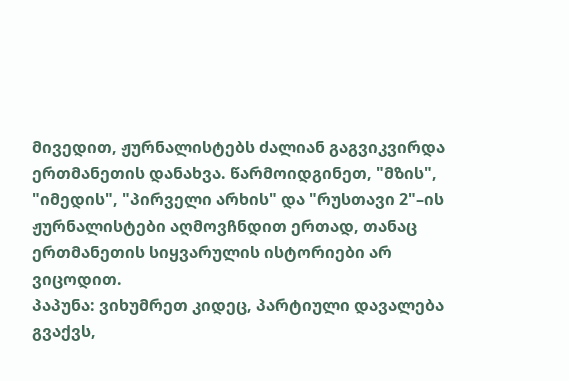მივედით, ჟურნალისტებს ძალიან გაგვიკვირდა ერთმანეთის დანახვა. წარმოიდგინეთ, "მზის", "იმედის", "პირველი არხის" და "რუსთავი 2"–ის ჟურნალისტები აღმოვჩნდით ერთად, თანაც ერთმანეთის სიყვარულის ისტორიები არ ვიცოდით.
პაპუნა: ვიხუმრეთ კიდეც, პარტიული დავალება გვაქვს,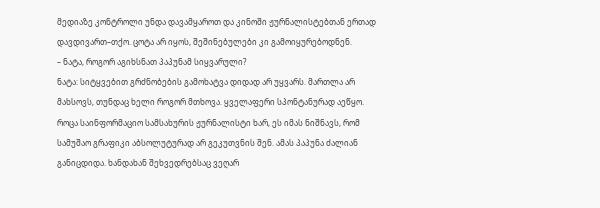მედიაზე კონტროლი უნდა დავამყაროთ და კინოში ჟურნალისტებთან ერთად დავდივართ–თქო. ცოტა არ იყოს, შეშინებულები კი გამოიყურებოდნენ.
– ნატა, როგორ აგიხსნათ პაპუნამ სიყვარული?
ნატა: სიტყვებით გრძნობების გამოხატვა დიდად არ უყვარს. მართლა არ მახსოვს, თუნდაც ხელი როგორ მთხოვა. ყველაფერი სპონტანურად აეწყო. როცა საინფორმაციო სამსახურის ჟურნალისტი ხარ, ეს იმას ნიშნავს, რომ სამუშაო გრაფიკი აბსოლუტურად არ გეკუთვნის შენ. ამას პაპუნა ძალიან განიცდიდა. ხანდახან შეხვედრებსაც ვეღარ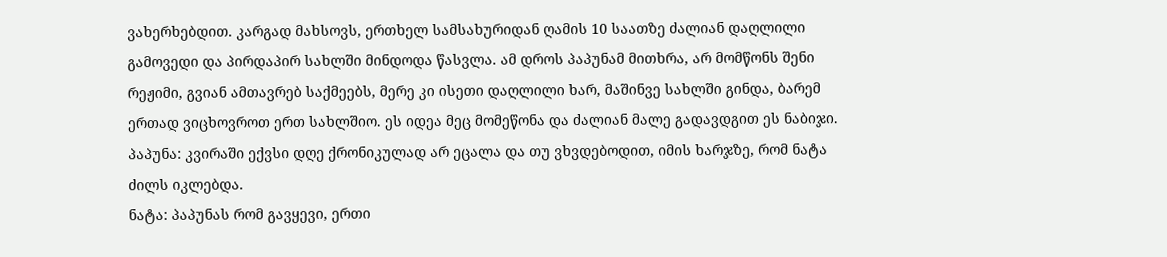ვახერხებდით. კარგად მახსოვს, ერთხელ სამსახურიდან ღამის 10 საათზე ძალიან დაღლილი გამოვედი და პირდაპირ სახლში მინდოდა წასვლა. ამ დროს პაპუნამ მითხრა, არ მომწონს შენი რეჟიმი, გვიან ამთავრებ საქმეებს, მერე კი ისეთი დაღლილი ხარ, მაშინვე სახლში გინდა, ბარემ ერთად ვიცხოვროთ ერთ სახლშიო. ეს იდეა მეც მომეწონა და ძალიან მალე გადავდგით ეს ნაბიჯი.
პაპუნა: კვირაში ექვსი დღე ქრონიკულად არ ეცალა და თუ ვხვდებოდით, იმის ხარჯზე, რომ ნატა ძილს იკლებდა.
ნატა: პაპუნას რომ გავყევი, ერთი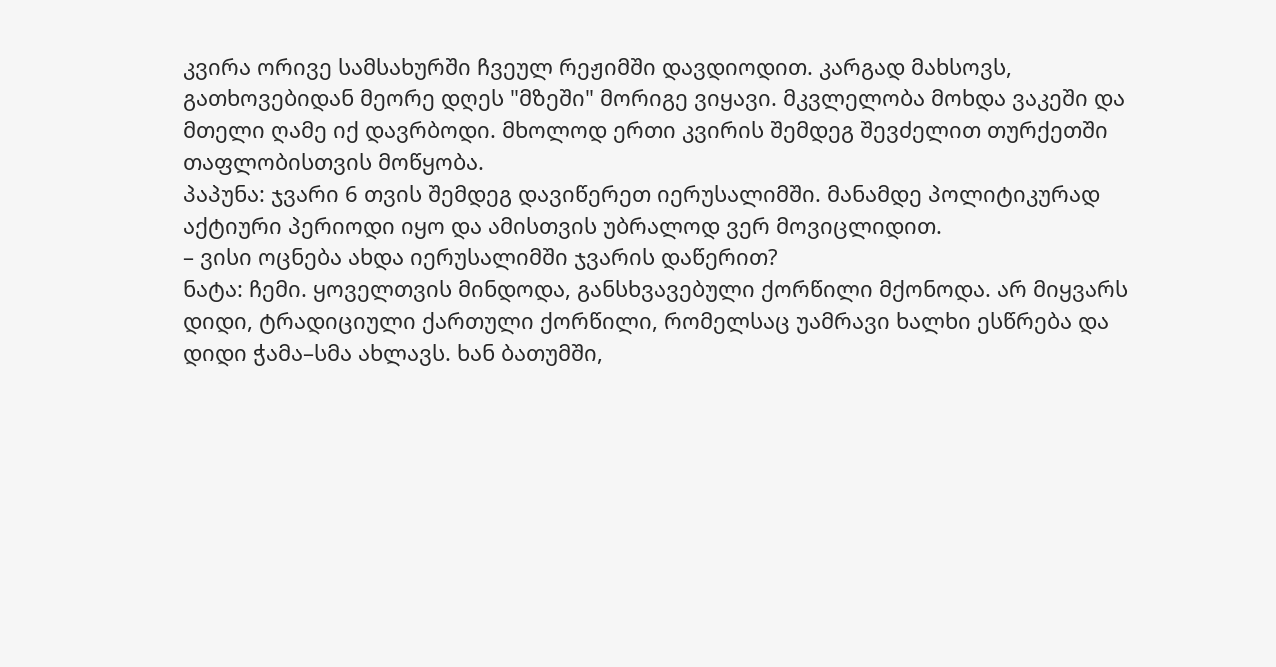კვირა ორივე სამსახურში ჩვეულ რეჟიმში დავდიოდით. კარგად მახსოვს, გათხოვებიდან მეორე დღეს "მზეში" მორიგე ვიყავი. მკვლელობა მოხდა ვაკეში და მთელი ღამე იქ დავრბოდი. მხოლოდ ერთი კვირის შემდეგ შევძელით თურქეთში თაფლობისთვის მოწყობა.
პაპუნა: ჯვარი 6 თვის შემდეგ დავიწერეთ იერუსალიმში. მანამდე პოლიტიკურად აქტიური პერიოდი იყო და ამისთვის უბრალოდ ვერ მოვიცლიდით.
– ვისი ოცნება ახდა იერუსალიმში ჯვარის დაწერით?
ნატა: ჩემი. ყოველთვის მინდოდა, განსხვავებული ქორწილი მქონოდა. არ მიყვარს დიდი, ტრადიციული ქართული ქორწილი, რომელსაც უამრავი ხალხი ესწრება და დიდი ჭამა–სმა ახლავს. ხან ბათუმში,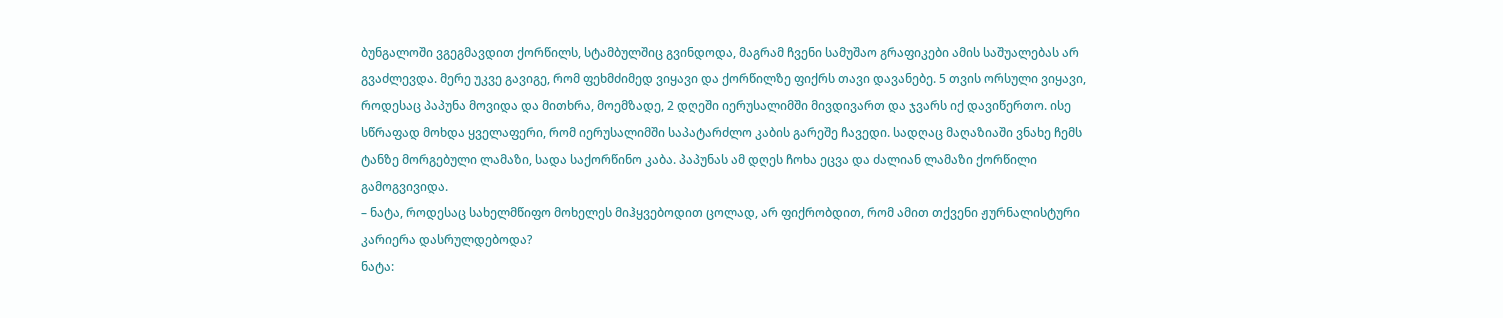ბუნგალოში ვგეგმავდით ქორწილს, სტამბულშიც გვინდოდა, მაგრამ ჩვენი სამუშაო გრაფიკები ამის საშუალებას არ გვაძლევდა. მერე უკვე გავიგე, რომ ფეხმძიმედ ვიყავი და ქორწილზე ფიქრს თავი დავანებე. 5 თვის ორსული ვიყავი, როდესაც პაპუნა მოვიდა და მითხრა, მოემზადე, 2 დღეში იერუსალიმში მივდივართ და ჯვარს იქ დავიწერთო. ისე სწრაფად მოხდა ყველაფერი, რომ იერუსალიმში საპატარძლო კაბის გარეშე ჩავედი. სადღაც მაღაზიაში ვნახე ჩემს ტანზე მორგებული ლამაზი, სადა საქორწინო კაბა. პაპუნას ამ დღეს ჩოხა ეცვა და ძალიან ლამაზი ქორწილი გამოგვივიდა.
– ნატა, როდესაც სახელმწიფო მოხელეს მიჰყვებოდით ცოლად, არ ფიქრობდით, რომ ამით თქვენი ჟურნალისტური კარიერა დასრულდებოდა?
ნატა: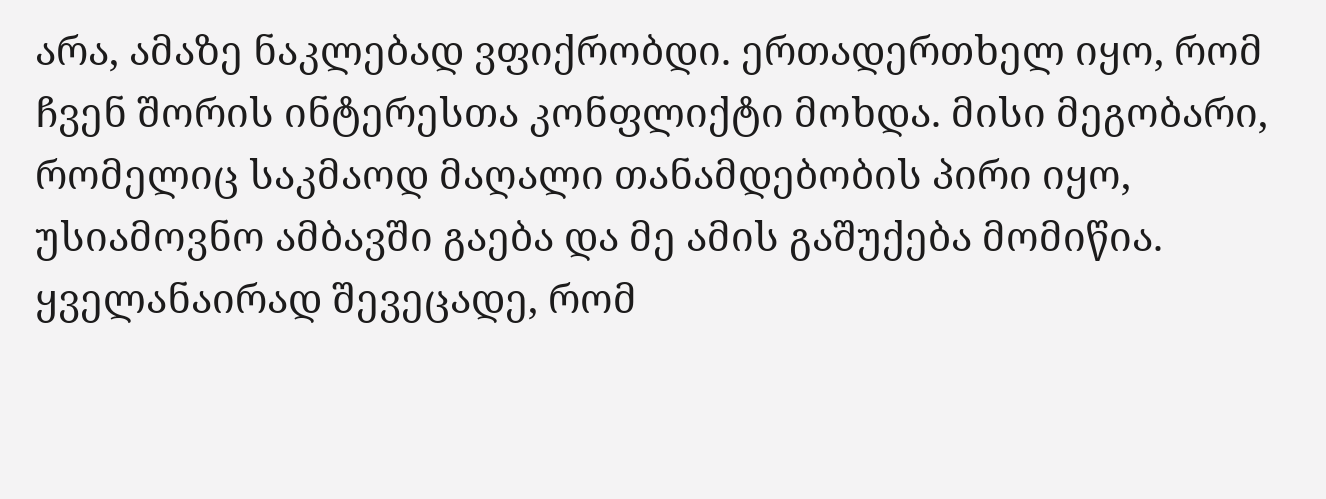არა, ამაზე ნაკლებად ვფიქრობდი. ერთადერთხელ იყო, რომ ჩვენ შორის ინტერესთა კონფლიქტი მოხდა. მისი მეგობარი, რომელიც საკმაოდ მაღალი თანამდებობის პირი იყო, უსიამოვნო ამბავში გაება და მე ამის გაშუქება მომიწია. ყველანაირად შევეცადე, რომ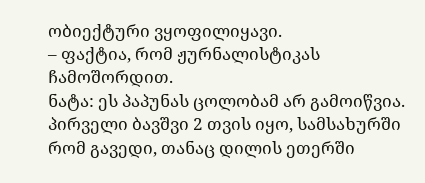ობიექტური ვყოფილიყავი.
– ფაქტია, რომ ჟურნალისტიკას ჩამოშორდით.
ნატა: ეს პაპუნას ცოლობამ არ გამოიწვია. პირველი ბავშვი 2 თვის იყო, სამსახურში რომ გავედი, თანაც დილის ეთერში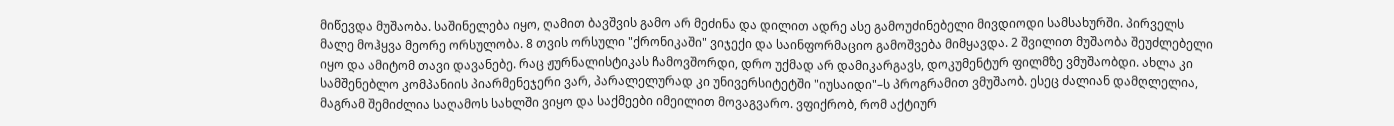მიწევდა მუშაობა. საშინელება იყო, ღამით ბავშვის გამო არ მეძინა და დილით ადრე ასე გამოუძინებელი მივდიოდი სამსახურში. პირველს მალე მოჰყვა მეორე ორსულობა. 8 თვის ორსული "ქრონიკაში" ვიჯექი და საინფორმაციო გამოშვება მიმყავდა. 2 შვილით მუშაობა შეუძლებელი იყო და ამიტომ თავი დავანებე. რაც ჟურნალისტიკას ჩამოვშორდი, დრო უქმად არ დამიკარგავს, დოკუმენტურ ფილმზე ვმუშაობდი. ახლა კი სამშენებლო კომპანიის პიარმენეჯერი ვარ, პარალელურად კი უნივერსიტეტში "იუსაიდი"–ს პროგრამით ვმუშაობ. ესეც ძალიან დამღლელია, მაგრამ შემიძლია საღამოს სახლში ვიყო და საქმეები იმეილით მოვაგვარო. ვფიქრობ, რომ აქტიურ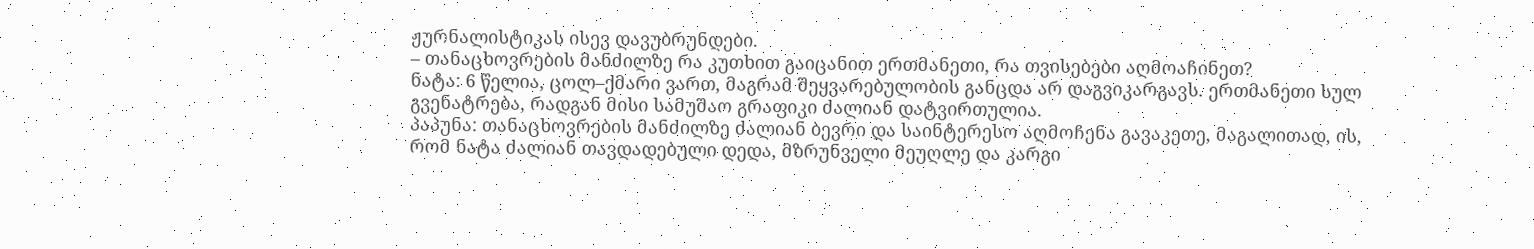ჟურნალისტიკას ისევ დავუბრუნდები.
– თანაცხოვრების მანძილზე რა კუთხით გაიცანით ერთმანეთი, რა თვისებები აღმოაჩინეთ?
ნატა: 6 წელია, ცოლ–ქმარი ვართ, მაგრამ შეყვარებულობის განცდა არ დაგვიკარგავს. ერთმანეთი სულ გვენატრება, რადგან მისი სამუშაო გრაფიკი ძალიან დატვირთულია.
პაპუნა: თანაცხოვრების მანძილზე ძალიან ბევრი და საინტერესო აღმოჩენა გავაკეთე, მაგალითად, ის, რომ ნატა ძალიან თავდადებული დედა, მზრუნველი მეუღლე და კარგი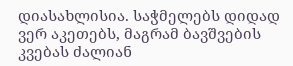დიასახლისია. საჭმელებს დიდად ვერ აკეთებს, მაგრამ ბავშვების კვებას ძალიან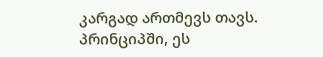კარგად ართმევს თავს. პრინციპში, ეს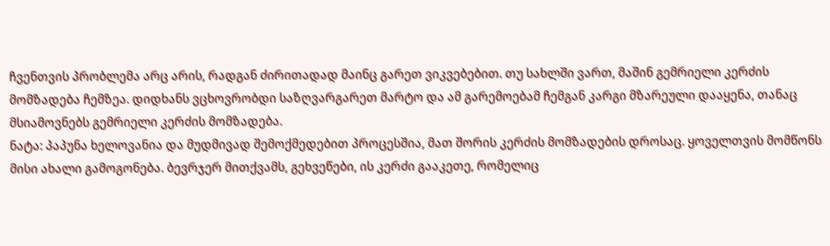ჩვენთვის პრობლემა არც არის, რადგან ძირითადად მაინც გარეთ ვიკვებებით. თუ სახლში ვართ, მაშინ გემრიელი კერძის მომზადება ჩემზეა. დიდხანს ვცხოვრობდი საზღვარგარეთ მარტო და ამ გარემოებამ ჩემგან კარგი მზარეული დააყენა, თანაც მსიამოვნებს გემრიელი კერძის მომზადება.
ნატა: პაპუნა ხელოვანია და მუდმივად შემოქმედებით პროცესშია, მათ შორის კერძის მომზადების დროსაც. ყოველთვის მომწონს მისი ახალი გამოგონება. ბევრჯერ მითქვამს, გეხვეწები, ის კერძი გააკეთე, რომელიც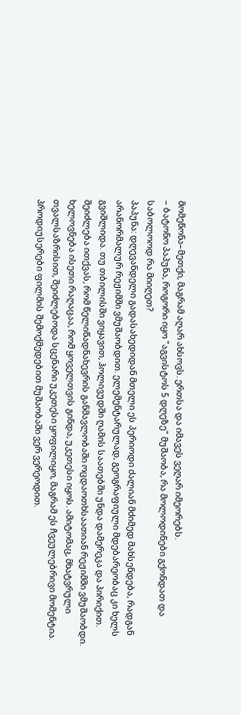მომეწონა–მეთქი, მაგრამ აღარ ახსოვს. ერთსა და იმავეს ვეღარ იმეორებს.
– ბატონო პაპუნა, როგორი იყო "აგვისტოს 5 დღეზე" მუშაობა, რა მოლოდინები გქონდათ და საბოლოოდ რა მიიღეთ?
პაპუნა: დღევანდელი გადასახედიდან მთელი ეს პერიოდი ძალიან მძიმედ მახსენდება, რადგან არანორმალურ რეჟიმში ვმუშაობდით. ელემენტარულად, გეოგრაფიული მდებარეობაც კი ხელს გვიშლიდა. თუ თბილისში ვიყავით, ჰოლივუდში ღამის საათებში უნდა დამერეკა და პირიქით. შეიძლება ითქვას, რომ წელიწადნახევრის განმავლობაში ოცდაოთხსაათიან რეჟიმში ვმუშაობდი.
ხელოვნება ისეთი რაღაცაა, რომ ყოველთვის გინდა, უკეთესი იყოს. ამიტომაც, მხატვრული თვალსაზრისით, შეიძლებოდა სცენარი უკეთესი ყოფილიყო, მაგრამ ეს ჩვეულებრივი მომენტია. პროდიუსერები ფილმის შემოქმედებით მუშაობაში ვერ ვერეოდით.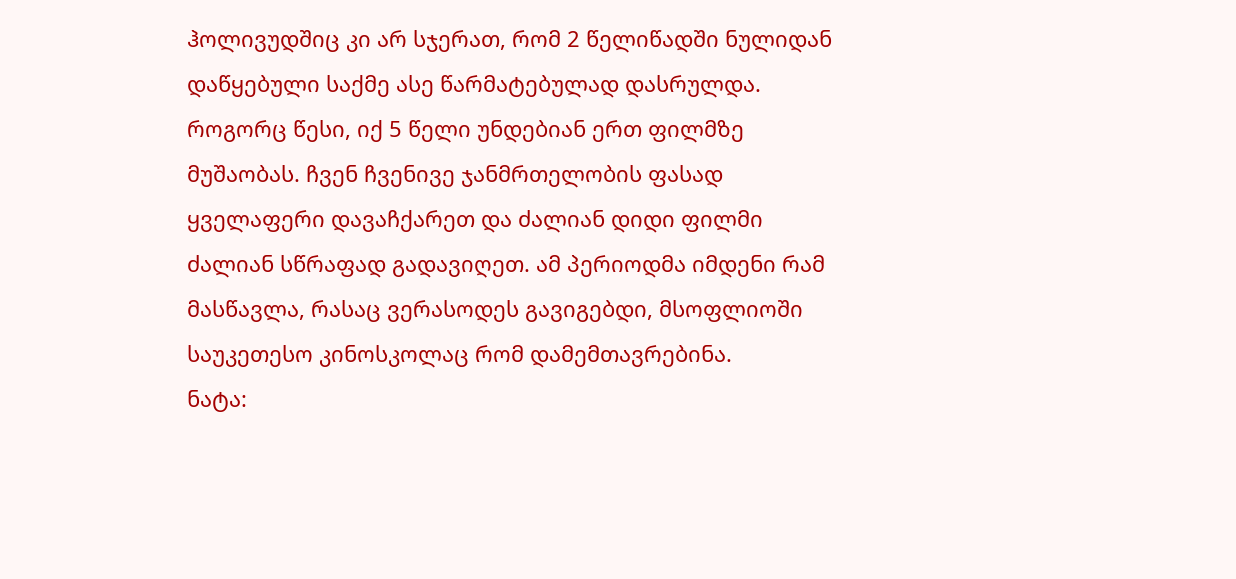ჰოლივუდშიც კი არ სჯერათ, რომ 2 წელიწადში ნულიდან დაწყებული საქმე ასე წარმატებულად დასრულდა. როგორც წესი, იქ 5 წელი უნდებიან ერთ ფილმზე მუშაობას. ჩვენ ჩვენივე ჯანმრთელობის ფასად ყველაფერი დავაჩქარეთ და ძალიან დიდი ფილმი ძალიან სწრაფად გადავიღეთ. ამ პერიოდმა იმდენი რამ მასწავლა, რასაც ვერასოდეს გავიგებდი, მსოფლიოში საუკეთესო კინოსკოლაც რომ დამემთავრებინა.
ნატა: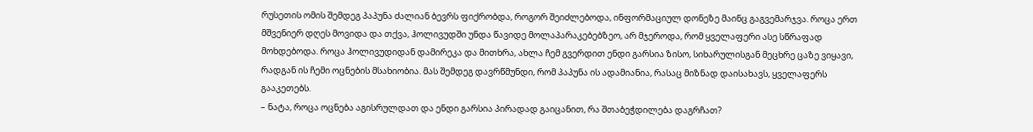რუსეთის ომის შემდეგ პაპუნა ძალიან ბევრს ფიქრობდა, როგორ შეიძლებოდა, ინფორმაციულ დონეზე მაინც გაგვემარჯვა. როცა ერთ მშვენიერ დღეს მოვიდა და თქვა, ჰოლივუდში უნდა წავიდე მოლაპარაკებებზეო, არ მჯეროდა, რომ ყველაფერი ასე სწრაფად მოხდებოდა. როცა ჰოლივუდიდან დამირეკა და მითხრა, ახლა ჩემ გვერდით ენდი გარსია ზისო, სიხარულისგან მეცხრე ცაზე ვიყავი, რადგან ის ჩემი ოცნების მსახიობია. მას შემდეგ დავრწმუნდი, რომ პაპუნა ის ადამიანია, რასაც მიზნად დაისახავს, ყველაფერს გააკეთებს.
– ნატა, როცა ოცნება აგისრულდათ და ენდი გარსია პირადად გაიცანით, რა შთაბეჭდილება დაგრჩათ?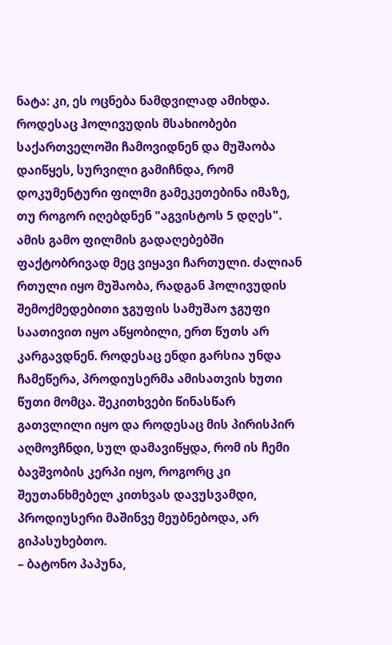ნატა: კი, ეს ოცნება ნამდვილად ამიხდა. როდესაც ჰოლივუდის მსახიობები საქართველოში ჩამოვიდნენ და მუშაობა დაიწყეს, სურვილი გამიჩნდა, რომ დოკუმენტური ფილმი გამეკეთებინა იმაზე, თუ როგორ იღებდნენ "აგვისტოს 5 დღეს". ამის გამო ფილმის გადაღებებში ფაქტობრივად მეც ვიყავი ჩართული. ძალიან რთული იყო მუშაობა, რადგან ჰოლივუდის შემოქმედებითი ჯგუფის სამუშაო ჯგუფი საათივით იყო აწყობილი, ერთ წუთს არ კარგავდნენ. როდესაც ენდი გარსია უნდა ჩამეწერა, პროდიუსერმა ამისათვის ხუთი წუთი მომცა. შეკითხვები წინასწარ გათვლილი იყო და როდესაც მის პირისპირ აღმოვჩნდი, სულ დამავიწყდა, რომ ის ჩემი ბავშვობის კერპი იყო, როგორც კი შეუთანხმებელ კითხვას დავუსვამდი, პროდიუსერი მაშინვე მეუბნებოდა, არ გიპასუხებთო.
– ბატონო პაპუნა,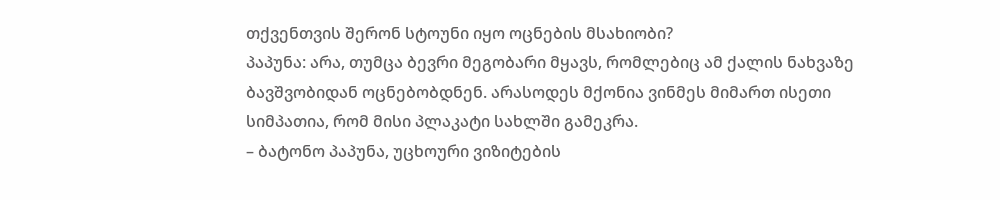თქვენთვის შერონ სტოუნი იყო ოცნების მსახიობი?
პაპუნა: არა, თუმცა ბევრი მეგობარი მყავს, რომლებიც ამ ქალის ნახვაზე ბავშვობიდან ოცნებობდნენ. არასოდეს მქონია ვინმეს მიმართ ისეთი სიმპათია, რომ მისი პლაკატი სახლში გამეკრა.
– ბატონო პაპუნა, უცხოური ვიზიტების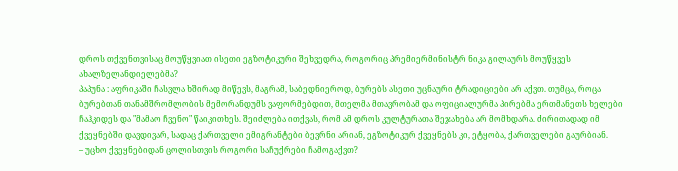დროს თქვენთვისაც მოუწყვიათ ისეთი ეგზოტიკური შეხვედრა, როგორიც პრემიერმინისტრ ნიკა გილაურს მოუწყვეს ახალზელანდიელებმა?
პაპუნა : აფრიკაში ჩასვლა ხშირად მიწევს, მაგრამ, საბედნიეროდ, ბურებს ასეთი უცნაური ტრადიციები არ აქვთ. თუმცა, როცა ბურებთან თანამშრომლობის მემორანდუმს ვაფორმებდით, მთელმა მთავრობამ და ოფიციალურმა პირებმა ერთმანეთს ხელები ჩაჰკიდეს და "მამაო ჩვენო" წაიკითხეს. შეიძლება ითქვას, რომ ამ დროს კულტურათა შეჯახება არ მომხდარა. ძირითადად იმ ქვეყნებში დავდივარ, სადაც ქართველი ემიგრანტები ბევრნი არიან, ეგზოტიკურ ქვეყნებს კი, ეტყობა, ქართველები გაურბიან.
– უცხო ქვეყნებიდან ცოლისთვის როგორი საჩუქრები ჩამოგაქვთ?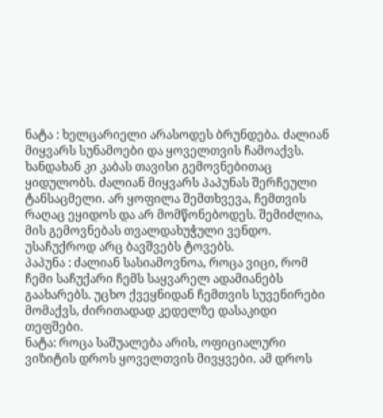ნატა : ხელცარიელი არასოდეს ბრუნდება. ძალიან მიყვარს სუნამოები და ყოველთვის ჩამოაქვს. ხანდახან კი კაბას თავისი გემოვნებითაც ყიდულობს. ძალიან მიყვარს პაპუნას შერჩეული ტანსაცმელი. არ ყოფილა შემთხვევა, ჩემთვის რაღაც ეყიდოს და არ მომწონებოდეს. შემიძლია, მის გემოვნებას თვალდახუჭული ვენდო. უსაჩუქროდ არც ბავშვებს ტოვებს.
პაპუნა : ძალიან სასიამოვნოა, როცა ვიცი, რომ ჩემი საჩუქარი ჩემს საყვარელ ადამიანებს გაახარებს. უცხო ქვეყნიდან ჩემთვის სუვენირები მომაქვს, ძირითადად კედელზე დასაკიდი თეფშები.
ნატა: როცა საშუალება არის, ოფიციალური ვიზიტის დროს ყოველთვის მივყვები. ამ დროს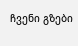ჩვენი გზები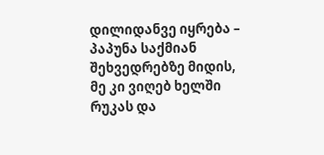დილიდანვე იყრება – პაპუნა საქმიან შეხვედრებზე მიდის, მე კი ვიღებ ხელში რუკას და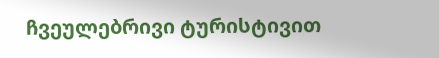ჩვეულებრივი ტურისტივით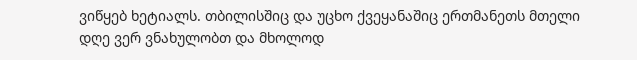ვიწყებ ხეტიალს. თბილისშიც და უცხო ქვეყანაშიც ერთმანეთს მთელი დღე ვერ ვნახულობთ და მხოლოდ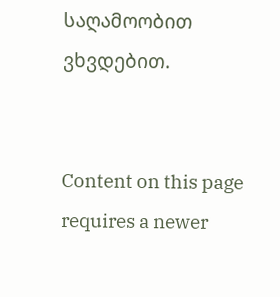საღამოობით ვხვდებით.


Content on this page requires a newer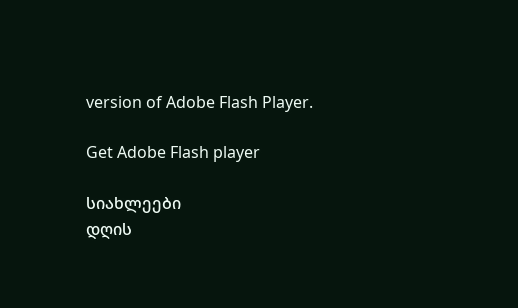version of Adobe Flash Player.

Get Adobe Flash player

სიახლეები
დღის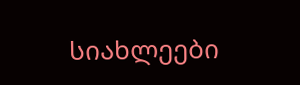სიახლეები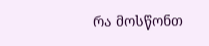რა მოსწონთ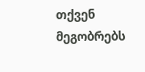თქვენ მეგობრებს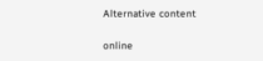Alternative content

online